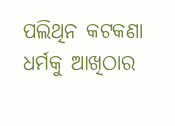ପଲିଥିନ କଟକଣା ଧର୍ମକୁ ଆଖିଠାର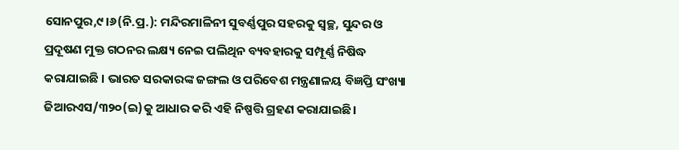ସୋନପୁର,୯।୬(ନି.ପ୍ର.): ମନ୍ଦିରମାଳିନୀ ସୁବର୍ଣ୍ଣପୁର ସହରକୁ ସ୍ବଚ୍ଛ, ସୁନ୍ଦର ଓ ପ୍ରଦୂଷଣ ମୁକ୍ତ ଗଠନର ଲକ୍ଷ୍ୟ ନେଇ ପଲିଥିନ ବ୍ୟବହାରକୁ ସମ୍ପୂର୍ଣ୍ଣ ନିଷିଦ୍ଧ କରାଯାଇଛି । ଭାରତ ସରକାରଙ୍କ ଜଙ୍ଗଲ ଓ ପରିବେଶ ମନ୍ତ୍ରଣାଳୟ ବିଜ୍ଞପ୍ତି ସଂଖ୍ୟା ଜିଆରଏସ/୩୨୦(ଇ)କୁ ଆଧାର କରି ଏହି ନିଷ୍ପତ୍ତି ଗ୍ରହଣ କରାଯାଇଛି।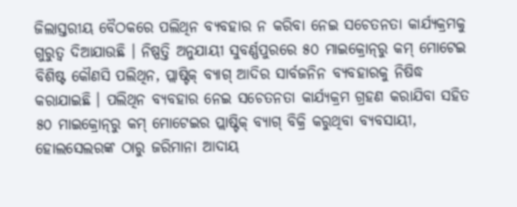ଜିଲାସ୍ତରୀୟ ବୈଠକରେ ପଲିଥିନ ବ୍ୟବହାର ନ କରିବା ନେଇ ସଚେତନତା କାର୍ଯ୍ୟକ୍ରମକୁ ଗୁରୁତ୍ୱ ଦିଆଯାଉଛି । ନିଷ୍ପତ୍ତି ଅନୁଯାୟୀ ସୁବର୍ଣ୍ଣପୁରରେ ୫୦ ମାଇକ୍ରୋନ୍‌ରୁ କମ୍‌ ମୋଟେଇ ବିଶିଷ୍ଟ କୌଣସି ପଲିଥିନ, ପ୍ଲାଷ୍ଟିକ୍‌ ବ୍ୟାଗ୍‌ ଆଦିର ସାର୍ବଜନିନ ବ୍ୟବହାରକୁ ନିଷିଦ୍ଧ କରାଯାଇଛି । ପଲିଥିନ ବ୍ୟବହାର ନେଇ ସଚେତନତା କାର୍ଯ୍ୟକ୍ରମ ଗ୍ରହଣ କରାଯିବା ସହିତ ୫୦ ମାଇକ୍ରୋନ୍‌ରୁ କମ୍‌ ମୋଟେଇର ପ୍ଲାଷ୍ଟିକ୍‌ ବ୍ୟାଗ୍‌ ବିକ୍ରି କରୁଥିବା ବ୍ୟବସାୟୀ, ହୋଲସେଲରଙ୍କ ଠାରୁ ଜରିମାନା ଆଦାୟ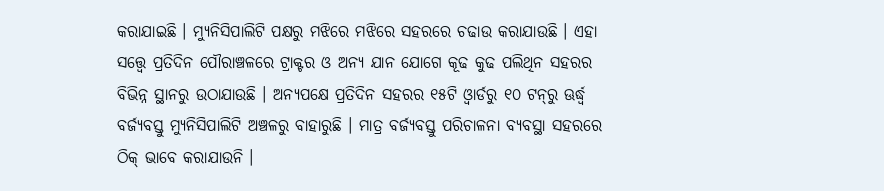କରାଯାଇଛି । ମ୍ୟୁନିସିପାଲିଟି ପକ୍ଷରୁ ମଝିରେ ମଝିରେ ସହରରେ ଚଢାଉ କରାଯାଉଛି । ଏହା ସତ୍ତ୍ୱେ ପ୍ରତିଦିନ ପୌରାଞ୍ଚଳରେ ଟ୍ରାକ୍ଟର ଓ ଅନ୍ୟ ଯାନ ଯୋଗେ କୂଢ କୁଢ ପଲିଥିନ ସହରର ବିଭିନ୍ନ ସ୍ଥାନରୁ ଉଠାଯାଉଛି । ଅନ୍ୟପକ୍ଷେ ପ୍ରତିଦିନ ସହରର ୧୫ଟି ଓ୍ବାର୍ଡରୁ ୧୦ ଟନ୍‌ରୁ ଊର୍ଦ୍ଧ୍ୱ ବର୍ଜ୍ୟବସ୍ତୁ ମ୍ୟୁନିସିପାଲିଟି ଅଞ୍ଚଳରୁ ବାହାରୁଛି । ମାତ୍ର ବର୍ଜ୍ୟବସ୍ତୁ ପରିଚାଳନା ବ୍ୟବସ୍ଥା ସହରରେ ଠିକ୍‌ ଭାବେ କରାଯାଉନି ।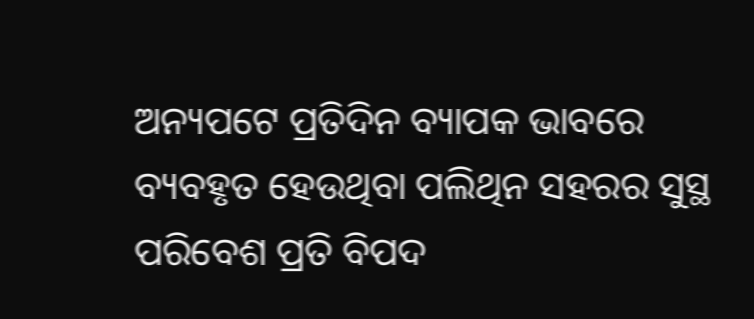ଅନ୍ୟପଟେ ପ୍ରତିଦିନ ବ୍ୟାପକ ଭାବରେ ବ୍ୟବହୃତ ହେଉଥିବା ପଲିଥିନ ସହରର ସୁସ୍ଥ ପରିବେଶ ପ୍ରତି ବିପଦ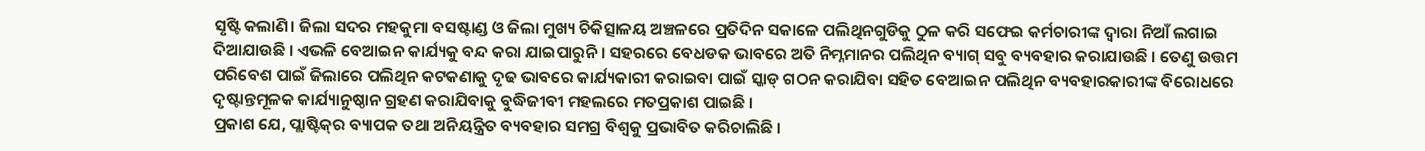ସୃଷ୍ଟି କଲାଣି। ଜିଲା ସଦର ମହକୁମା ବସଷ୍ଟାଣ୍ଡ ଓ ଜିଲା ମୁଖ୍ୟ ଚିକିତ୍ସାଳୟ ଅଞ୍ଚଳରେ ପ୍ରତିଦିନ ସକାଳେ ପଲିଥିନଗୁଡିକୁ ଠୁଳ କରି ସଫେଇ କର୍ମଚାରୀଙ୍କ ଦ୍ୱାରା ନିଆଁ ଲଗାଇ ଦିଆଯାଉଛି । ଏଭଳି ବେଆଇନ କାର୍ଯ୍ୟକୁ ବନ୍ଦ କରା ଯାଇପାରୁନି । ସହରରେ ବେଧଡକ ଭାବରେ ଅତି ନିମ୍ନମାନର ପଲିଥିନ ବ୍ୟାଗ୍‌ ସବୁ ବ୍ୟବହାର କରାଯାଉଛି । ତେଣୁ ଉତ୍ତମ ପରିବେଶ ପାଇଁ ଜିଲାରେ ପଲିଥିନ କଟକଣାକୁ ଦୃଢ ଭାବରେ କାର୍ଯ୍ୟକାରୀ କରାଇବା ପାଇଁ ସ୍କାଡ୍‌ ଗଠନ କରାଯିବା ସହିତ ବେଆଇନ ପଲିଥିନ ବ୍ୟବହାରକାରୀଙ୍କ ବିରୋଧରେ ଦୃଷ୍ଟାନ୍ତମୂଳକ କାର୍ଯ୍ୟାନୁଷ୍ଠାନ ଗ୍ରହଣ କରାଯିବାକୁ ବୁଦ୍ଧିଜୀବୀ ମହଲରେ ମତପ୍ରକାଶ ପାଇଛି ।
ପ୍ରକାଶ ଯେ, ପ୍ଲାଷ୍ଟିକ୍‌ର ବ୍ୟାପକ ତଥା ଅନିୟନ୍ତ୍ରିତ ବ୍ୟବହାର ସମଗ୍ର ବିଶ୍ୱକୁ ପ୍ରଭାବିତ କରିଚାଲିଛି ।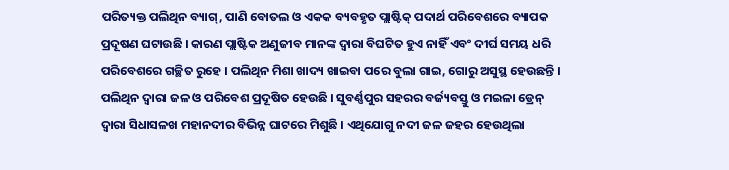ପରିତ୍ୟକ୍ତ ପଲିଥିନ ବ୍ୟାଗ୍‌, ପାଣି ବୋତଲ ଓ ଏକକ ବ୍ୟବହୃତ ପ୍ଲାଷ୍ଟିକ୍‌ ପଦାର୍ଥ ପରିବେଶରେ ବ୍ୟାପକ ପ୍ରଦୂଷଣ ଘଟାଉଛି । କାରଣ ପ୍ଲାଷ୍ଟିକ ଅଣୁଜୀବ ମାନଙ୍କ ଦ୍ୱାରା ବିଘଟିତ ହୁଏ ନାହିଁ ଏବଂ ଦୀର୍ଘ ସମୟ ଧରି ପରିବେଶରେ ଗଚ୍ଛିତ ରୁହେ । ପଲିଥିନ ମିଶା ଖାଦ୍ୟ ଖାଇବା ପରେ ବୁଲା ଗାଇ, ଗୋରୁ ଅସୁସ୍ଥ ହେଉଛନ୍ତି । ପଲିଥିନ ଦ୍ୱାରା ଜଳ ଓ ପରିବେଶ ପ୍ରଦୂଷିତ ହେଉଛି । ସୁବର୍ଣ୍ଣପୁର ସହରର ବର୍ଜ୍ୟବସ୍ତୁ ଓ ମଇଳା ଡ୍ରେନ୍‌ ଦ୍ୱାରା ସିଧାସଳଖ ମହାନଦୀର ବିଭିନ୍ନ ଘାଟରେ ମିଶୁଛି । ଏଥିଯୋଗୁ ନଦୀ ଜଳ ଜହର ହେଉଥିଲା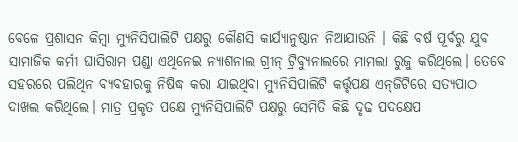ବେଳେ ପ୍ରଶାସନ କିମ୍ବା ମ୍ୟୁନିସିପାଲିଟି ପକ୍ଷରୁ କୌଣସି କାର୍ଯ୍ୟାନୁଷ୍ଠାନ ନିଆଯାଉନି । କିଛି ବର୍ଷ ପୂର୍ବରୁ ଯୁବ ସାମାଜିକ କର୍ମୀ ଘାସିରାମ ପଣ୍ଡା ଏଥିନେଇ ନ୍ୟାଶନାଲ ଗ୍ରୀନ୍‌ ଟ୍ରିବ୍ୟୁନାଲରେ ମାମଲା ରୁଜୁ କରିଥିଲେ। ତେବେ ସହରରେ ପଲିଥିନ ବ୍ୟବହାରକୁ ନିଷିଦ୍ଧ କରା ଯାଇଥିବା ମ୍ୟୁନିସିପାଲିଟି କର୍ତ୍ତୃପକ୍ଷ ଏନ୍‌ଜିଟିରେ ସତ୍ୟପାଠ ଦାଖଲ କରିଥିଲେ। ମାତ୍ର ପ୍ରକୃତ ପକ୍ଷେ ମ୍ୟୁନିସିପାଲିଟି ପକ୍ଷରୁ ସେମିତି କିଛି ଦୃଢ ପଦକ୍ଷେପ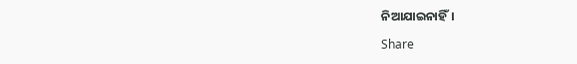ନିଆଯାଇନାହିଁ।

Share